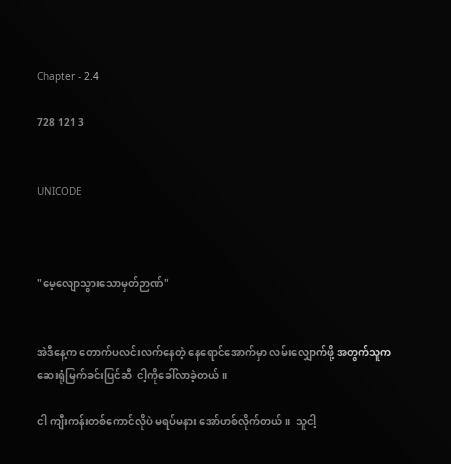Chapter - 2.4

728 121 3


UNICODE



"မေ့လျောသွားသောမှတ်ဉာဏ်"


အဲဒီနေ့က တောက်ပလင်းလက်‌နေတဲ့ နေရောင်အောက်မှာ လမ်းလျှောက်ဖို့ အတွက်သူက ဆေးရုံမြက်ခင်းပြင်ဆီ  ငါ့ကိုခေါ်လာခဲ့တယ်။

ငါ ကျီးကန်းတစ်ကောင်လိုပဲ မရပ်မနား အော်ဟစ်လိုက်တယ်။  သူငါ့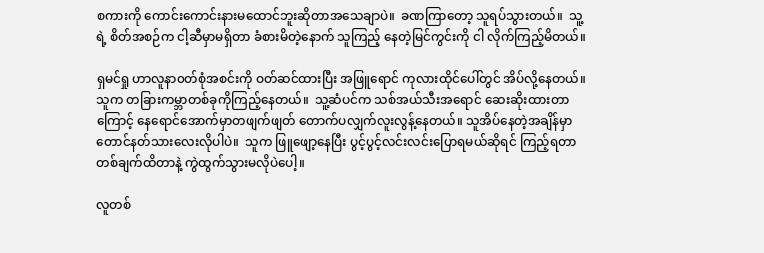စကားကို ကောင်းကောင်းနားမထောင်ဘူးဆိုတာအသေချာပဲ။  ခဏကြာတော့ သူရပ်သွားတယ်။  သူ့ရဲ့ စိတ်အစဉ်က ငါ့ဆီမှာမရှိတာ ခံစားမိတဲ့နောက် သူကြည့်‌‌ နေတဲ့မြင်ကွင်းကို ငါ လိုက်ကြည့်မိတယ်။

ရှမင်ရှု ဟာလူနာ၀တ်စုံအစင်းကို ဝတ်ဆင်ထားပြီး အဖြူရောင် ကုလားထိုင်ပေါ်တွင် အိပ်လို့နေတယ်။ သူက တခြားကမ္ဘာတစ်ခုကိုကြည့်‌နေတယ်။  သူ့ဆံပင်က သစ်အယ်သီးအရောင်‌ ဆေးဆိုးထားတာကြောင့် နေရောင်အောက်မှာတဖျက်ဖျတ် တောက်ပလျှက်လူးလွန့်နေတယ်။ သူအိပ်နေတဲ့အချိန်မှာ‌ တောင်နတ်သားလေးလိုပါပဲ။  သူက ဖြူဖျော့‌နေပြီး ပွင့်ပွင့်လင်းလင်းပြောရမယ်ဆိုရင် ကြည့်ရတာ တစ်ချက်ထိတာနဲ့ ကွဲထွက်သွားမလိုပဲပေါ့။

လူတစ်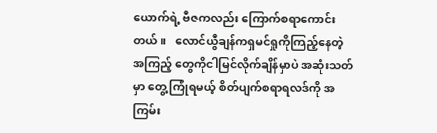ယောက်ရဲ့ ဗီဇကလည်း ကြောက်စရာကောင်းတယ်။   လောင်ယွီချန်ကရှမင်ရှုကိုကြည့်နေတဲ့အကြည့် တွေကိုငါမြင်လိုက်ချိန်မှာပဲ အဆုံးသတ်မှာ တွေ့ကြုံရမယ့် စိတ်ပျက်စရာရလဒ်ကို အကြမ်း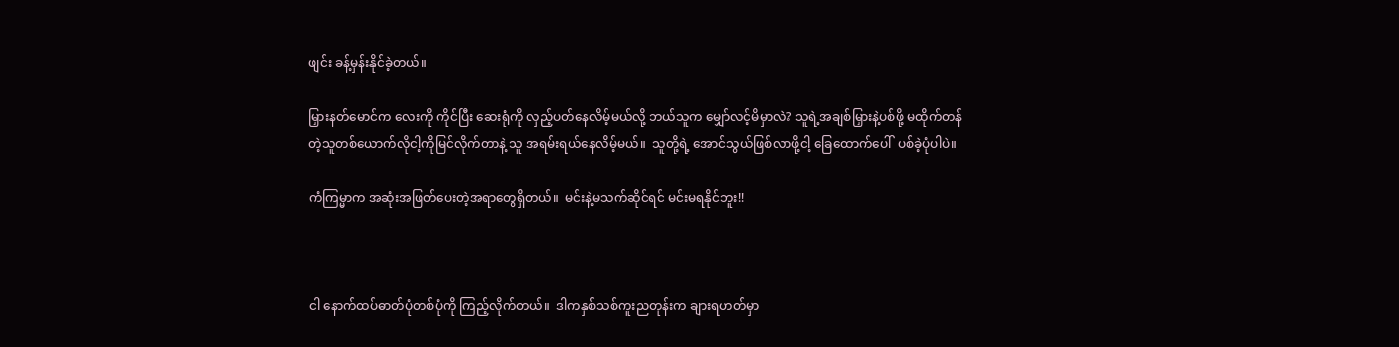ဖျင်း ခန့်မှန်းနိုင်ခဲ့တယ်။

မြှားနတ်မောင်က လေးကို ကိုင်ပြီး ဆေးရုံကို လှည့်ပတ်နေလိမ့်မယ်လို့ ဘယ်သူက မျှော်လင့်မိမှာလဲ? သူရဲ့အချစ်မြှားနဲ့ပစ်ဖို့ မထိုက်တန်တဲ့သူတစ်ယောက်လိုငါ့ကိုမြင်လိုက်တာနဲ့ သူ အရမ်းရယ်နေလိမ့်မယ်။  သူတို့ရဲ့ အောင်သွယ်ဖြစ်လာဖို့ငါ့‌ ခြေထောက်ပေါ်  ပစ်ခဲ့ပုံပါပဲ။

ကံကြမ္မာက အဆုံးအဖြတ်ပေးတဲ့အရာတွေရှိတယ်။  မင်းနဲ့မသက်ဆိုင်ရင် မင်းမရနိုင်ဘူး!!



ငါ‌ နောက်ထပ်ဓာတ်ပုံတစ်ပုံကို ကြည့်လိုက်တယ်။  ဒါကနှစ်သစ်ကူးညတုန်းက ချားရဟတ်မှာ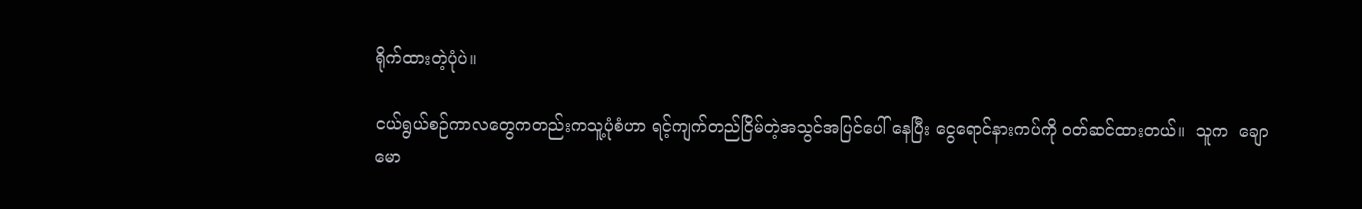ရိုက်ထားတဲ့ပုံပဲ။

ငယ်ရွယ်စဉ်ကာလ‌တွေကတည်းကသူ့ပုံစံဟာ ရင့်ကျက်တည်ငြိမ်တဲ့အသွင်အပြင်ပေါ် နေပြီး ငွေရောင်နားကပ်ကို ဝတ်ဆင်ထားတယ်။  သူက  ချောမော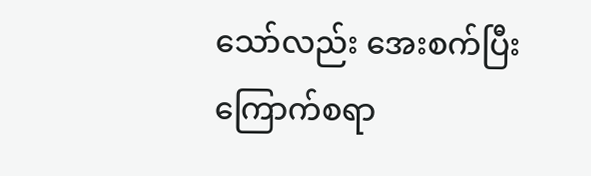သော်လည်း အေးစက်ပြီး ကြောက်စရာ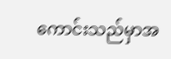ကောင်းသည်မှာအ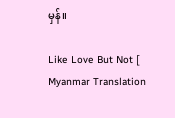မှန်။

Like Love But Not [ Myanmar Translation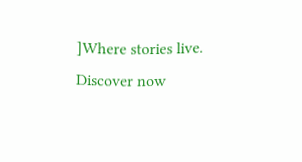]Where stories live. Discover now